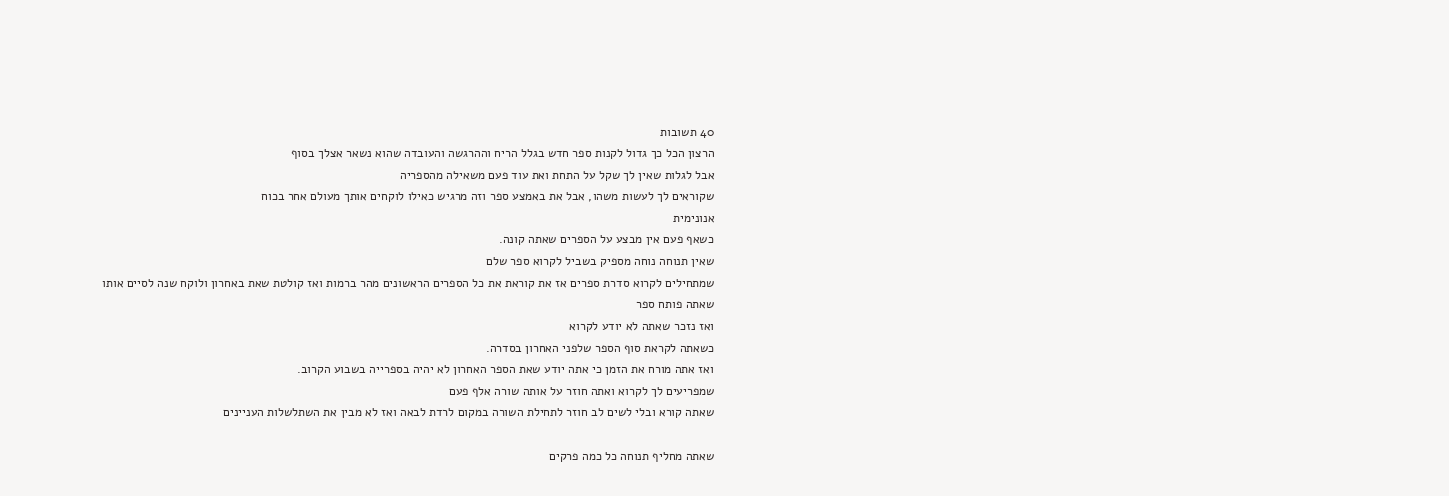40 תשובות
הרצון הכל כך גדול לקנות ספר חדש בגלל הריח וההרגשה והעובדה שהוא נשאר אצלך בסוף
אבל לגלות שאין לך שקל על התחת ואת עוד פעם משאילה מהספריה
שקוראים לך לעשות משהו, אבל את באמצע ספר וזה מרגיש כאילו לוקחים אותך מעולם אחר בכוח
אנונימית
כשאף פעם אין מבצע על הספרים שאתה קונה.
שאין תנוחה נוחה מספיק בשביל לקרוא ספר שלם
שמתחילים לקרוא סדרת ספרים אז את קוראת את כל הספרים הראשונים מהר ברמות ואז קולטת שאת באחרון ולוקח שנה לסיים אותו
שאתה פותח ספר
ואז נזכר שאתה לא יודע לקרוא
כשאתה לקראת סוף הספר שלפני האחרון בסדרה.
ואז אתה מורח את הזמן כי אתה יודע שאת הספר האחרון לא יהיה בספרייה בשבוע הקרוב.
שמפריעים לך לקרוא ואתה חוזר על אותה שורה אלף פעם
שאתה קורא ובלי לשים לב חוזר לתחילת השורה במקום לרדת לבאה ואז לא מבין את השתלשלות העניינים

שאתה מחליף תנוחה כל כמה פרקים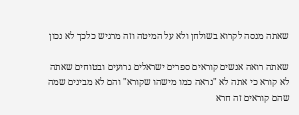שאתה מנסה לקרוא בשולחן ולא על המיטה וזה מרגיש כלכך לא נכון

שאתה רואה אנשים קוראים ספרים ישראלים גרועים ובטוחים שאתה לא קורא כי אתה לא "נראה כמו מישהו שקורא" והם לא מבינים שמה שהם קוראים זה חרא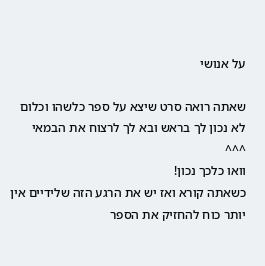על אנושי

שאתה רואה סרט שיצא על ספר כלשהו וכלום לא נכון לך בראש ובא לך לרצוח את הבמאי
^^^
וואו כלכך נכון!
כשאתה קורא ואז יש את הרגע הזה שלידיים אין יותר כוח להחזיק את הספר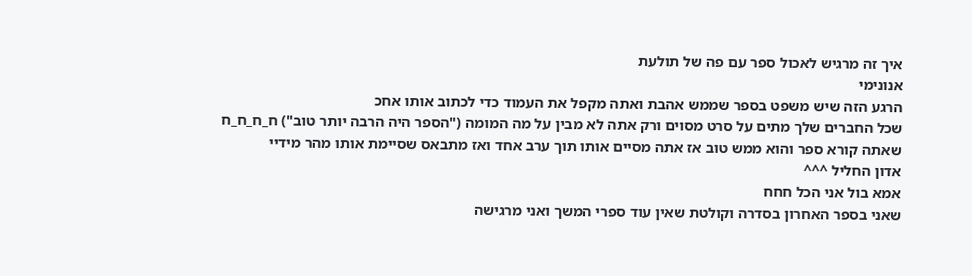איך זה מרגיש לאכול ספר עם פה של תולעת
אנונימי
הרגע הזה שיש משפט בספר שממש אהבת ואתה מקפל את העמוד כדי לכתוב אותו אחכ
שכל החברים שלך מתים על סרט מסוים ורק אתה לא מבין על מה המומה ("הספר היה הרבה יותר טוב") ח_ח_ח_ח
שאתה קורא ספר והוא ממש טוב אז אתה מסיים אותו תוך ערב אחד ואז מתבאס שסיימת אותו מהר מידיי
אדון החליל ^^^
אמא בול אני הכל חחח
שאני בספר האחרון בסדרה וקולטת שאין עוד ספרי המשך ואני מרגישה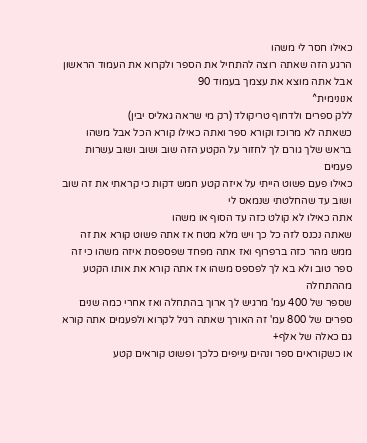כאילו חסר לי משהו
הרגע הזה שאתה רוצה להתחיל את הספר ולקרוא את העמוד הראשון אבל אתה מוצא את עצמך בעמוד 90
אנונימית^
ללק ספרים ולדחוף טריקולד (רק מי שראה גאליס יבין)
כשאתה לא מרוכז וקורא ספר ואתה כאילו קורא הכל אבל משהו בראש שלך גורם לך לחזור על הקטע הזה שוב ושוב ושוב עשרות פעמים
כאילו פעם פשוט הייתי על איזה קטע חמש דקות כי קראתי את זה שוב ושוב עד שהחלטתי שנמאס לי
אתה כאילו לא קולט כזה עד הסוף או משהו
שאתה נכנס לזה כל כך ויש מלא מטח אז אתה פשוט קורא את זה ממש מהר כזה ברפרוף ואז אתה מפחד שפספסת איזה משהו כי זה ספר טוב ולא בא לך לפספס משהו אז אתה קורא את אותו הקטע מההתחלה
שספר של 400 עמ' מרגיש לך ארוך בהתחלה ואז אחרי כמה שנים ספרים של 800 עמ' זה האורך שאתה רגיל לקרוא ולפעמים אתה קורא גם כאלה של אלף+
או כשקוראים ספר ונהים עייפים כלכך ופשוט קוראים קטע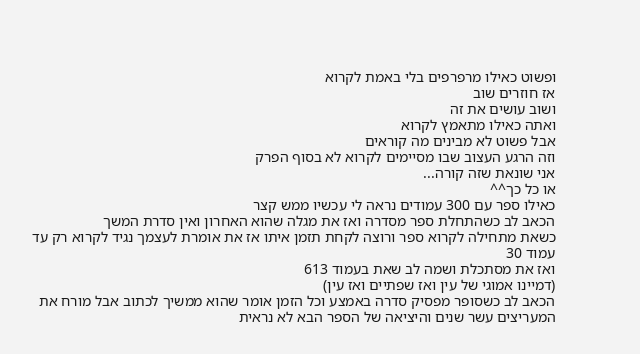ופשוט כאילו מרפרפים בלי באמת לקרוא
אז חוזרים שוב
ושוב עושים את זה
ואתה כאילו מתאמץ לקרוא
אבל פשוט לא מבינים מה קוראים
וזה הרגע העצוב שבו מסיימים לקרוא לא בסוף הפרק
אני שונאת שזה קורה...
או כל כך^^
כאילו ספר עם 300 עמודים נראה לי עכשיו ממש קצר
הכאב לב כשהתחלת ספר מסדרה ואז את מגלה שהוא האחרון ואין סדרת המשך
כשאת מתחילה לקרוא ספר ורוצה לקחת תזמן איתו אז את אומרת לעצמך נגיד לקרוא רק עד עמוד 30
ואז את מסתכלת ושמה לב שאת בעמוד 613
(דמיינו אמוגי של עין ואז שפתיים ואז עין)
הכאב לב כשסופר מפסיק סדרה באמצע וכל הזמן אומר שהוא ממשיך לכתוב אבל מורח את המעריצים עשר שנים והיציאה של הספר הבא לא נראית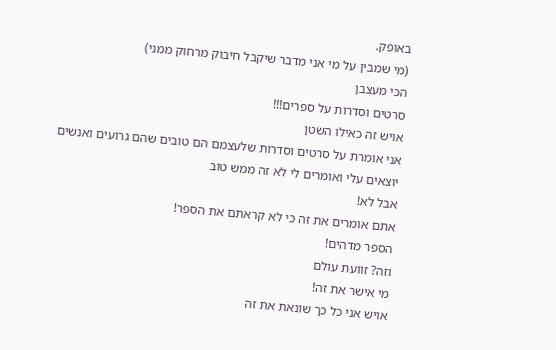באופק.
(מי שמבין על מי אני מדבר שיקבל חיבוק מרחוק ממני)
הכי מעצבן
סרטים וסדרות על ספרים!!!
אויש זה כאילו השטן
אני אומרת על סרטים וסדרות שלעצמם הם טובים שהם גרועים ואנשים יוצאים עלי ואומרים לי לא זה ממש טוב
אבל לא!
אתם אומרים את זה כי לא קראתם את הספר!
הספר מדהים!
וזה? זוועת עולם
מי אישר את זה!
אויש אני כל כך שונאת את זה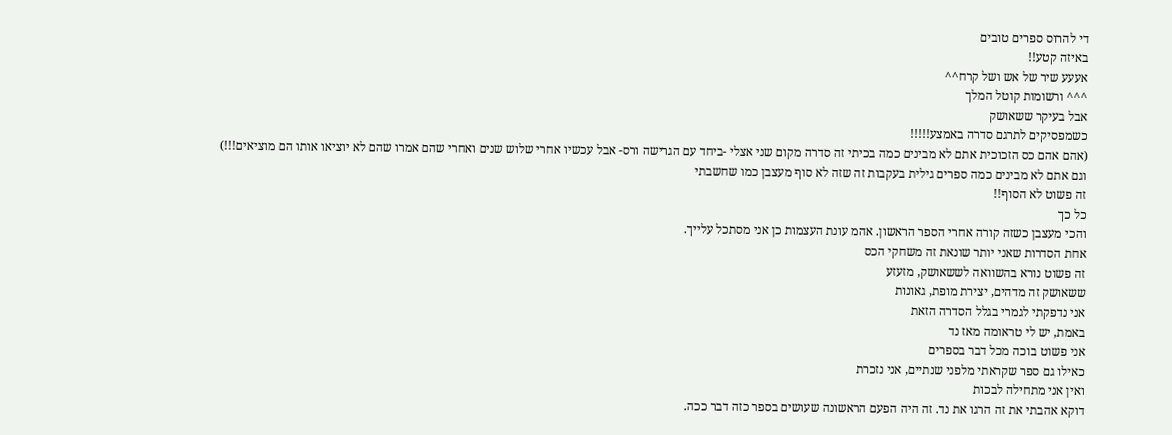די להרוס ספרים טובים
באיזה קטע!!
אעעע שיר של אש ושל קרח^^
^^^ ורשומות קוטל המלך
אבל בעיקר ששאושק
כשמפסיקים לתרגם סדרה באמצע!!!!!
(אהם אהם כס הזכוכית אתם לא מבינים כמה בכיתי זה סדרה מקום שני אצלי -ביחד עם הגרישה ורס- אבל עכשיו אחרי שלוש שנים ואחרי שהם אמרו שהם לא יוציאו אותו הם מוציאים!!!)
וגם אתם לא מבינים כמה ספרים גילית בעקבות זה שזה לא סוף מעצבן כמו שחשבתי
זה פשוט לא הסוף!!
כל כך
והכי מעצבן כשזה קורה אחרי הספר הראשון. אהמ עונת העצמות כן אני מסתכל עלייך.
אחת הסדרות שאני יותר שונאת זה משחקי הכס
זה פשוט נורא בהשוואה לששאושק, מזעזע
ששאושק זה מדהים, יצירת מופת, גאונות
אני נדפקתי לגמרי בגלל הסדרה הזאת
באמת, יש לי טראומה מאז נד
אני פשוט בוכה מכל דבר בספרים
כאילו גם ספר שקראתי מלפני שנתיים, אני נזכרת
ואין אני מתחילה לבכות
דוקא אהבתי את זה הרגו את נד. זה היה הפעם הראשונה שעושים בספר כזה דבר ככה.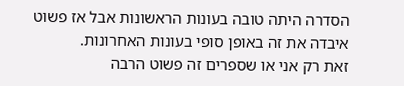הסדרה היתה טובה בעונות הראשונות אבל אז פשוט איבדה את זה באופן סופי בעונות האחרונות.
זאת רק אני או שספרים זה פשוט הרבה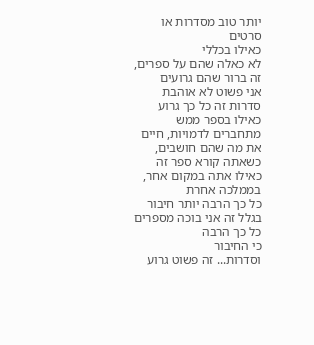יותר טוב מסדרות או סרטים
כאילו בכללי
לא כאלה שהם על ספרים, זה ברור שהם גרועים
אני פשוט לא אוהבת סדרות זה כל כך גרוע
כאילו בספר ממש מתחברים לדמויות, חיים את מה שהם חושבים, כשאתה קורא ספר זה כאילו אתה במקום אחר, בממלכה אחרת
כל כך הרבה יותר חיבור
בגלל זה אני בוכה מספרים כל כך הרבה
כי החיבור
וסדרות... זה פשוט גרוע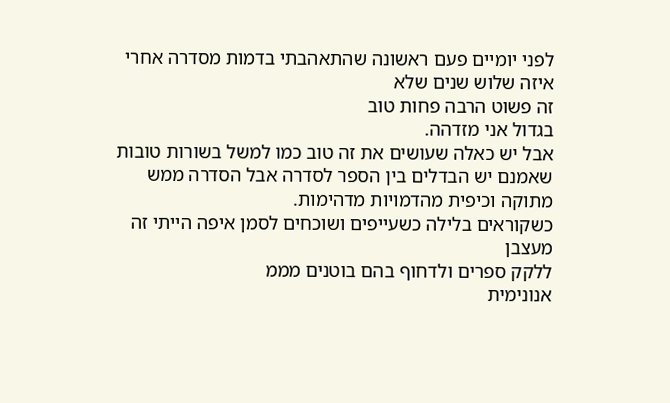לפני יומיים פעם ראשונה שהתאהבתי בדמות מסדרה אחרי איזה שלוש שנים שלא
זה פשוט הרבה פחות טוב
בגדול אני מזדהה.
אבל יש כאלה שעושים את זה טוב כמו למשל בשורות טובות שאמנם יש הבדלים בין הספר לסדרה אבל הסדרה ממש מתוקה וכיפית מהדמויות מדהימות.
כשקוראים בלילה כשעייפים ושוכחים לסמן איפה הייתי זה מעצבן
ללקק ספרים ולדחוף בהם בוטנים מממ
אנונימית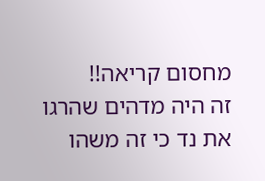מחסום קריאה!!
זה היה מדהים שהרגו את נד כי זה משהו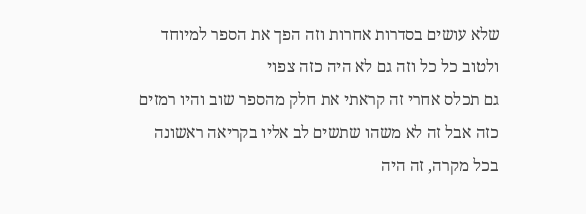שלא עושים בסדרות אחרות וזה הפך את הספר למיוחד ולטוב כל כל וזה גם לא היה כזה צפוי
גם תכלס אחרי זה קראתי את חלק מהספר שוב והיו רמזים כזה אבל זה לא משהו שתשים לב אליו בקריאה ראשונה
בכל מקרה, זה היה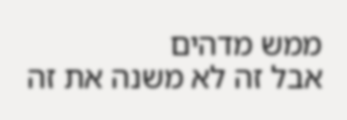ממש מדהים
אבל זה לא משנה את זה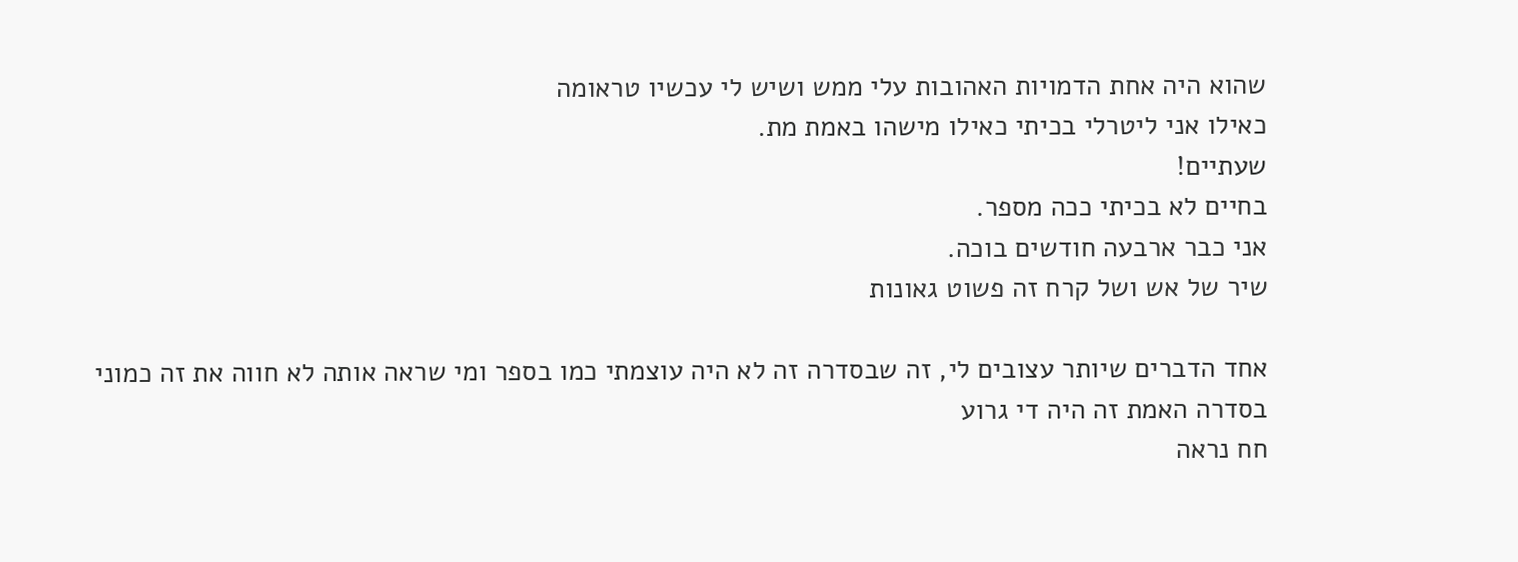שהוא היה אחת הדמויות האהובות עלי ממש ושיש לי עכשיו טראומה
כאילו אני ליטרלי בכיתי כאילו מישהו באמת מת.
שעתיים!
בחיים לא בכיתי ככה מספר.
אני כבר ארבעה חודשים בוכה.
שיר של אש ושל קרח זה פשוט גאונות

אחד הדברים שיותר עצובים לי, זה שבסדרה זה לא היה עוצמתי כמו בספר ומי שראה אותה לא חווה את זה כמוני
בסדרה האמת זה היה די גרוע
חח נראה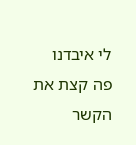לי איבדנו פה קצת את הקשר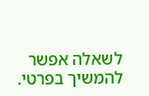לשאלה אפשר להמשיך בפרטי.